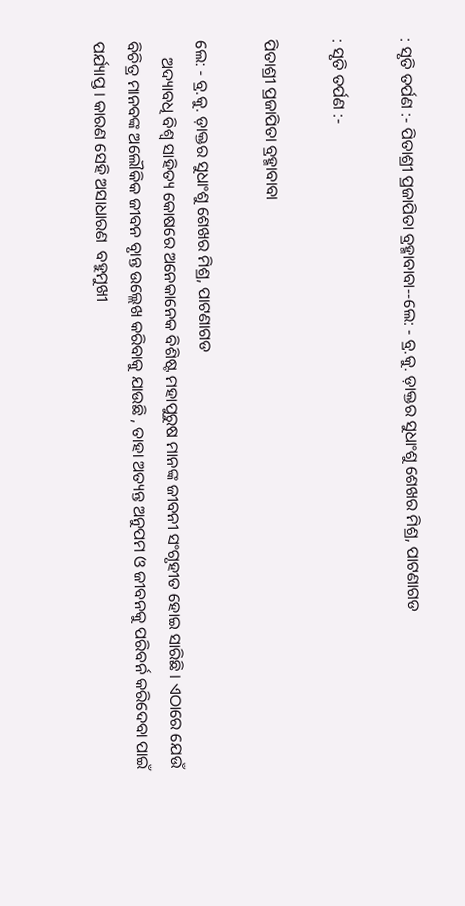: ସୃତି ତର୍ପଣ :- ପିତାଶ୍ରୀ ପ୍ରଜାପିତା ବ୍ରହ୍ମାବାବା--ଲେ: - ବ୍ର.କୁ. ଡ଼ାକ୍ତର ସୁଧାଂଶୁ ଶେଖର ମିଶ୍ର, ପାଟଣାଗଡ

: ସୃତି ତର୍ପଣ :-

ପିତାଶ୍ରୀ ପ୍ରଜାପିତା ବ୍ରହ୍ମାବାବା

ଲେ: - ବ୍ର.କୁ. ଡ଼ାକ୍ତର ସୁଧାଂଶୁ ଶେଖର ମିଶ୍ର, ପାଟଣାଗଡ
    ଅଦ୍ୟାବଧି ବିଶ୍ୱ ସାହିତ୍ୟ କୋଷରେ ଅନେକାନେକ ବିଶିଷ୍ଟ ମହାପୁରୁଷ ମାନଙ୍କ ଜୀବନୀ ସଂଗୃହୀତ ହୋଇ ସାରିଛି । ଏଠାରେ ଯେଉଁ ବିଚିତ୍ର ମାନବଙ୍କ ଅଲୌକିକ ଜୀବନ ବୃାନ୍ତ ଉଲ୍ଲେଖ କରିବାକୁ ଯାଉଛି , ତାହା ଅତ୍ୟନ୍ତ ଅନୁପମ ଓ ଜୀବନକୁ ପରିବର୍ନ କରିଦେବା ପାଇଁ ପର୍ଯ୍ୟାପ୍ତ । କାରଣ ସେହି ଅସାଧାରଣ  ବହୁମୁଖୀ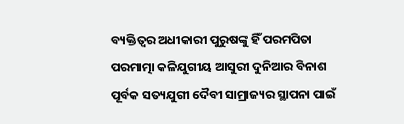ବ୍ୟକ୍ତିତ୍ୱର ଅଧୀକାରୀ ପୁରୁଷଙ୍କୁ ହିଁ ପରମପିତା ପରମାତ୍ମା କଳିଯୁଗୀୟ ଆସୁରୀ ଦୁନିଆର ବିନାଶ ପୂର୍ବକ ସତ୍ୟଯୁଗୀ ଦୈବୀ ସାମ୍ରାଜ୍ୟର ସ୍ଥାପନା ପାଇଁ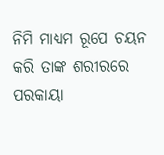ନିମି ମାଧ୍ୟମ ରୂପେ ଚୟନ କରି ତାଙ୍କ ଶରୀରରେ ପରକାୟା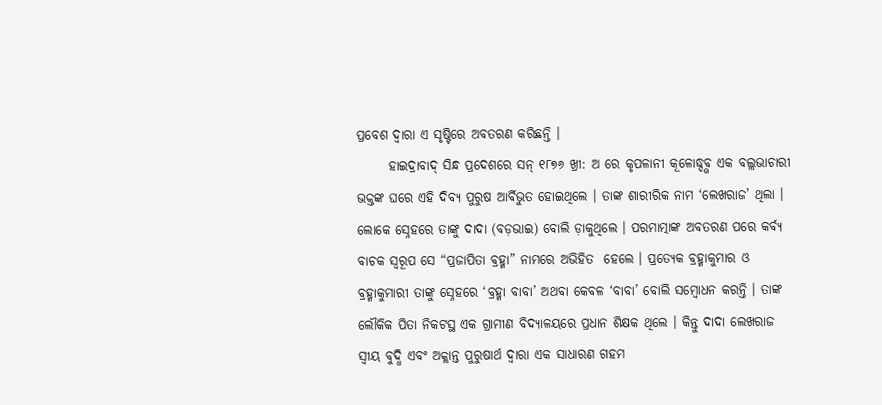ପ୍ରବେଶ ଦ୍ୱାରା ଏ ସୃଷ୍ଟିରେ ଅବତରଣ କରିଛନ୍ତି ।
      ହାଇଦ୍ରାବାଦ୍ ସିନ୍ଧ ପ୍ରଦେଶରେ ସନ୍ ୧୮୭୬ ଖ୍ରୀ: ଅ ରେ କୃପଳାନୀ କୂଳୋଦ୍ଧ୍ଦ୍ଭବ ଏକ ବଲ୍ଲଭାଚାରୀ ଭକ୍ତଙ୍କ ଘରେ ଏହି ଦିବ୍ୟ ପୁରୁଷ ଆର୍ବିଭୁତ ହୋଇଥିଲେ । ତାଙ୍କ ଶାରୀରିକ ନାମ ‘ଲେଖରାଜ’ ଥିଲା । ଲୋକେ ସ୍ନେହରେ ତାଙ୍କୁ ଦାଦା (ବଡ଼ଭାଇ) ବୋଲି ଡ଼ାକୁଥିଲେ । ପରମାତ୍ମାଙ୍କ ଅବତରଣ ପରେ କର୍ବ୍ୟ ବାଚକ ସ୍ୱରୂପ ସେ “ପ୍ରଜାପିତା ବ୍ରହ୍ମା” ନାମରେ ଅଭିହିତ  ହେଲେ । ପ୍ରତ୍ୟେକ ବ୍ରହ୍ମାକୁମାର ଓ ବ୍ରହ୍ମାକୁମାରୀ ତାଙ୍କୁ ସ୍ନେହରେ ‘ବ୍ରହ୍ମା ବାବା’ ଅଥବା କେବଳ ‘ବାବା’ ବୋଲି ସମ୍ବୋଧନ କରନ୍ତି । ତାଙ୍କ ଲୌକିକ ପିତା ନିକଟସ୍ଥ ଏକ ଗ୍ରାମୀଣ ବିଦ୍ୟାଳୟରେ ପ୍ରଧାନ ଶିକ୍ଷକ ଥିଲେ । କିନ୍ତୁ ଦାଦା ଲେଖରାଜ ସ୍ୱୀୟ ବୁଦ୍ଧି ଏବଂ ଅକ୍ଲାନ୍ତ ପୁରୁଷାର୍ଥ ଦ୍ୱାରା ଏକ ସାଧାରଣ ଗହମ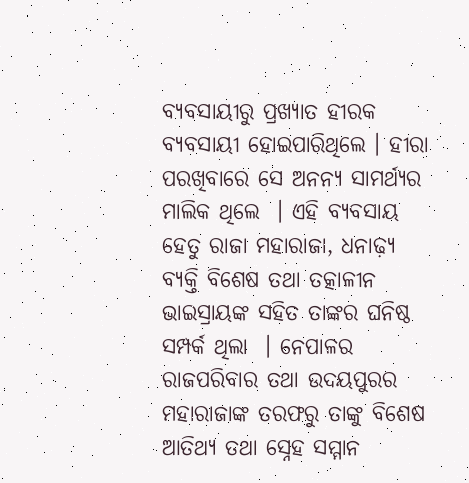ବ୍ୟବସାୟୀରୁ ପ୍ରଖ୍ୟାତ ହୀରକ ବ୍ୟବସାୟୀ ହୋଇପାରିଥିଲେ । ହୀରା ପରଖିବାରେ ସେ ଅନନ୍ୟ ସାମର୍ଥ୍ୟର ମାଲିକ ଥିଲେ  । ଏହି ବ୍ୟବସାୟ ହେତୁ ରାଜା ମହାରାଜା, ଧନାଢ଼୍ୟ ବ୍ୟକ୍ତି ବିଶେଷ ତଥା ତତ୍କାଳୀନ ଭାଇସ୍ରାୟଙ୍କ ସହିତ ତାଙ୍କର ଘନିଷ୍ଠ ସମ୍ପର୍କ ଥିଲା  । ନେପାଳର ରାଜପରିବାର ତଥା ଉଦୟପୁରର ମହାରାଜାଙ୍କ ତରଫରୁ ତାଙ୍କୁ ବିଶେଷ ଆତିଥ୍ୟ ତଥା ସ୍ନେହ ସମ୍ମାନ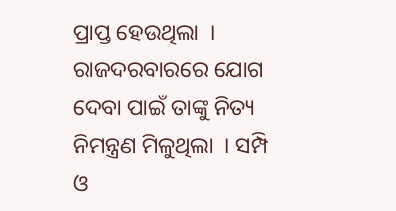ପ୍ରାପ୍ତ ହେଉଥିଲା  । ରାଜଦରବାରରେ ଯୋଗ ଦେବା ପାଇଁ ତାଙ୍କୁ ନିତ୍ୟ ନିମନ୍ତ୍ରଣ ମିଳୁଥିଲା  । ସମ୍ପି ଓ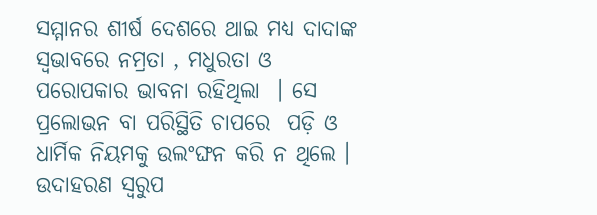ସମ୍ମାନର ଶୀର୍ଷ ଦେଶରେ ଥାଇ ମଧ୍ୟ ଦାଦାଙ୍କ ସ୍ୱଭାବରେ ନମ୍ରତା , ମଧୁରତା ଓ ପରୋପକାର ଭାବନା ରହିଥିଲା  । ସେ ପ୍ରଲୋଭନ ବା ପରିସ୍ଥିତି ଚାପରେ  ପଡ଼ି ଓ ଧାର୍ମିକ ନିୟମକୁ ଉଲଂଙ୍ଘନ କରି ନ ଥିଲେ । ଉଦାହରଣ ସ୍ୱରୁପ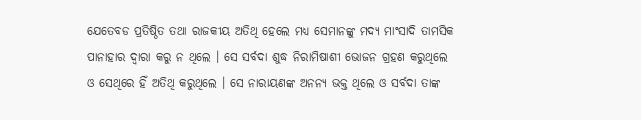ଯେତେବଡ ପ୍ରତିଷ୍ଠିତ ତଥା ରାଜକୀୟ ଅତିଥି ହେଲେ ମଧ୍ୟ ସେମାନଙ୍କୁ ମଦ୍ୟ ମାଂସାଦି ତାମସିକ ପାନାହାର ଦ୍ୱାରା କରୁ ନ ଥିଲେ । ସେ ସର୍ବଦା ଶୁଦ୍ଧ ନିରାମିଷାଶୀ ଭୋଜନ ଗ୍ରହଣ କରୁଥିଲେ ଓ ସେଥିରେ ହିଁ ଅତିଥି କରୁଥିଲେ । ସେ ନାରାୟଣଙ୍କ ଅନନ୍ୟ ଭକ୍ତ ଥିଲେ ଓ ସର୍ବଦା ତାଙ୍କ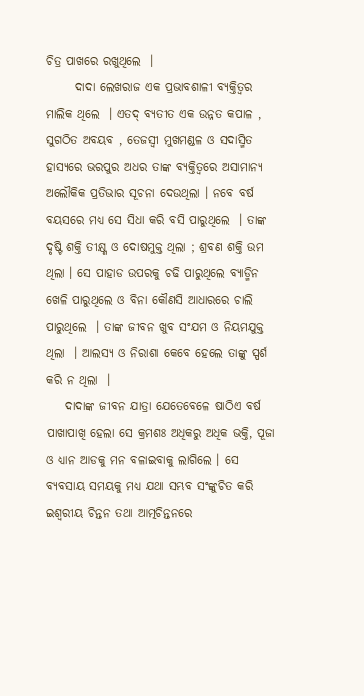ଚିତ୍ର ପାଖରେ ରଖୁଥିଲେ  ।
      ଦାଦା ଲେଖରାଜ ଏକ ପ୍ରଭାବଶାଳୀ ବ୍ୟକ୍ତିତ୍ୱର ମାଲିକ ଥିଲେ  । ଏତଦ୍ ବ୍ୟତୀତ ଏକ ଉନ୍ନତ କପାଳ , ସୁଗଠିତ ଅବୟବ , ତେଜସ୍ୱୀ ମୁଖମଣ୍ଡଳ ଓ ସଦାସ୍ମିତ ହାସ୍ୟରେ ଭରପୁର ଅଧର ତାଙ୍କ ବ୍ୟକ୍ତିତ୍ୱରେ ଅସାମାନ୍ୟ ଅଲୌକିକ ପ୍ରତିଭାର ସୂଚନା ଦେଉଥିଲା । ନବେ ବର୍ଷ ବୟସରେ ମଧ୍ୟ ସେ ସିଧା କରି ବସି ପାରୁଥିଲେ  । ତାଙ୍କ ଦୃଷ୍ଟି ଶକ୍ତି ତୀକ୍ଷ୍ଣ ଓ ଦୋଷମୁକ୍ତ ଥିଲା ; ଶ୍ରବଣ ଶକ୍ତି ଉମ ଥିଲା । ସେ ପାହାଡ ଉପରକୁ ଚଢି ପାରୁଥିଲେ ବ୍ୟାଡ୍ମିନ ଖେଳି ପାରୁଥିଲେ ଓ ବିନା କୌଣସି ଆଧାରରେ ଚାଲି ପାରୁଥିଲେ  । ତାଙ୍କ ଜୀବନ ଖୁବ ସଂଯମ ଓ ନିୟମଯୁକ୍ତ ଥିଲା  । ଆଲସ୍ୟ ଓ ନିରାଶା କେବେ ହେଲେ ତାଙ୍କୁ ସ୍ପର୍ଶ କରି ନ ଥିଲା  ।
    ଦାଦାଙ୍କ ଜୀବନ ଯାତ୍ରା ଯେତେବେଳେ ଷାଠିଏ ବର୍ଷ ପାଖାପାଖି ହେଲା ସେ କ୍ରମଶଃ ଅଧିକରୁ ଅଧିକ ଭକ୍ତି, ପୂଜା ଓ ଧ୍ୟାନ ଆଡକୁ ମନ ବଳାଇବାକୁ ଲାଗିଲେ । ସେ ବ୍ୟବସାୟ ସମୟକୁ ମଧ୍ୟ ଯଥା ସମ୍ଭବ ସଂଙ୍କୁଚିତ କରି ଇଶ୍ୱରୀୟ ଚିନ୍ତନ ତଥା ଆତ୍ମଚିନ୍ତନରେ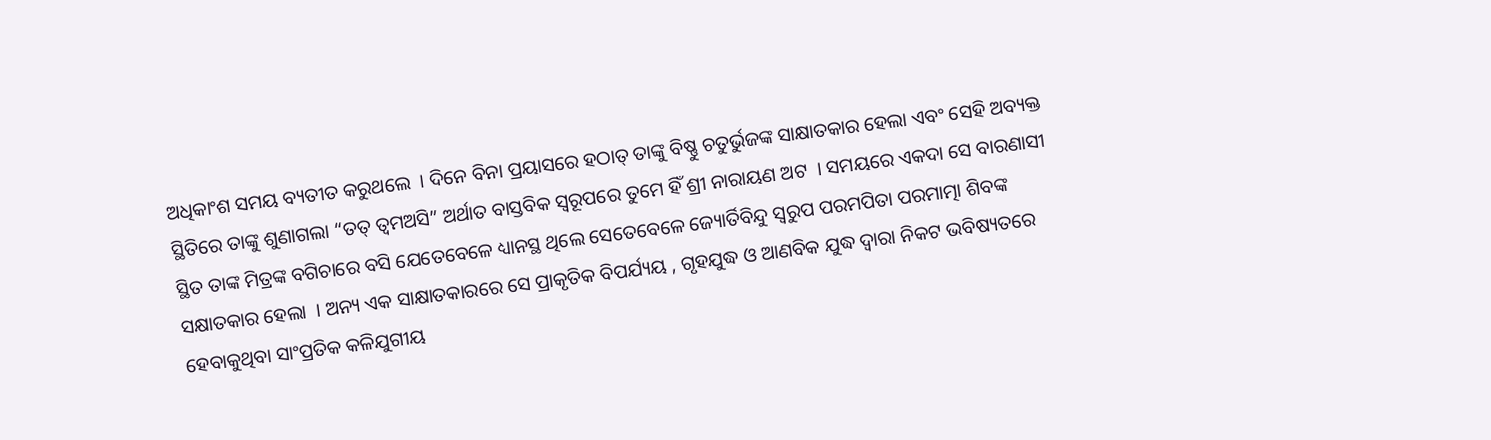ଅଧିକାଂଶ ସମୟ ବ୍ୟତୀତ କରୁଥଲେ  । ଦିନେ ବିନା ପ୍ରୟାସରେ ହଠାତ୍ ତାଙ୍କୁ ବିଷ୍ଣୁ ଚତୁର୍ଭୁଜଙ୍କ ସାକ୍ଷାତକାର ହେଲା ଏବଂ ସେହି ଅବ୍ୟକ୍ତ ସ୍ଥିତିରେ ତାଙ୍କୁ ଶୁଣାଗଲା “ତତ୍ ତ୍ୱମଅସି” ଅର୍ଥାତ ବାସ୍ତବିକ ସ୍ୱରୂପରେ ତୁମେ ହିଁ ଶ୍ରୀ ନାରାୟଣ ଅଟ  । ସମୟରେ ଏକଦା ସେ ବାରଣାସୀ ସ୍ଥିତ ତାଙ୍କ ମିତ୍ରଙ୍କ ବଗିଚାରେ ବସି ଯେତେବେଳେ ଧ୍ୟାନସ୍ଥ ଥିଲେ ସେତେବେଳେ ଜ୍ୟୋର୍ତିବିନ୍ଦୁ ସ୍ୱରୁପ ପରମପିତା ପରମାତ୍ମା ଶିବଙ୍କ ସକ୍ଷାତକାର ହେଲା  । ଅନ୍ୟ ଏକ ସାକ୍ଷାତକାରରେ ସେ ପ୍ରାକୃତିକ ବିପର୍ଯ୍ୟୟ , ଗୃହଯୁଦ୍ଧ ଓ ଆଣବିକ ଯୁଦ୍ଧ ଦ୍ୱାରା ନିକଟ ଭବିଷ୍ୟତରେ ହେବାକୁଥିବା ସାଂପ୍ରତିକ କଳିଯୁଗୀୟ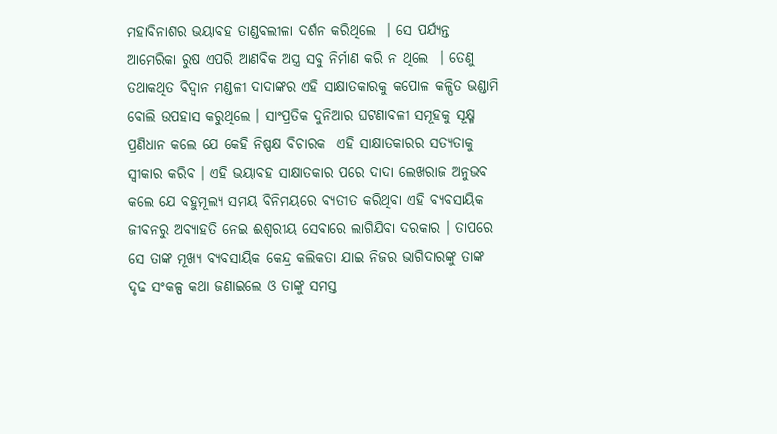ମହାବିନାଶର ଭୟାବହ ତାଣ୍ଡବଲୀଳା ଦର୍ଶନ କରିଥିଲେ  । ସେ ପର୍ଯ୍ୟନ୍ତ ଆମେରିକା ରୁଷ ଏପରି ଆଣବିକ ଅସ୍ତ୍ର ସବୁ ନିର୍ମାଣ କରି ନ ଥିଲେ  । ତେଣୁ ତଥାକଥିତ ବିଦ୍ୱାନ ମଣ୍ଡଳୀ ଦାଦାଙ୍କର ଏହି ସାକ୍ଷାତକାରକୁ କପୋଳ କଳ୍ପିତ ଭଣ୍ଡାମି ବୋଲି ଉପହାସ କରୁଥିଲେ । ସାଂପ୍ରତିକ ଦୁନିଆର ଘଟଣାବଳୀ ସମୂହକୁ ସୂକ୍ଷ୍ମ ପ୍ରଣିଧାନ କଲେ ଯେ କେହି ନିଷ୍ପକ୍ଷ ବିଚାରକ  ଏହି ସାକ୍ଷାତକାରର ସତ୍ୟତାକୁ ସ୍ୱୀକାର କରିବ । ଏହି ଭୟାବହ ସାକ୍ଷାତକାର ପରେ ଦାଦା ଲେଖରାଜ ଅନୁଭବ କଲେ ଯେ ବହୁମୂଲ୍ୟ ସମୟ ବିନିମୟରେ ବ୍ୟତୀତ କରିଥିବା ଏହି ବ୍ୟବସାୟିକ ଜୀବନରୁ ଅବ୍ୟାହତି ନେଇ ଈଶ୍ୱରୀୟ ସେବାରେ ଲାଗିଯିବା ଦରକାର । ତାପରେ ସେ ତାଙ୍କ ମୂଖ୍ୟ ବ୍ୟବସାୟିକ କେନ୍ଦ୍ର କଲିକତା ଯାଇ ନିଜର ଭାଗିଦାରଙ୍କୁ ତାଙ୍କ ଦୃଢ ସଂକଳ୍ପ କଥା ଜଣାଇଲେ ଓ ତାଙ୍କୁ ସମସ୍ତ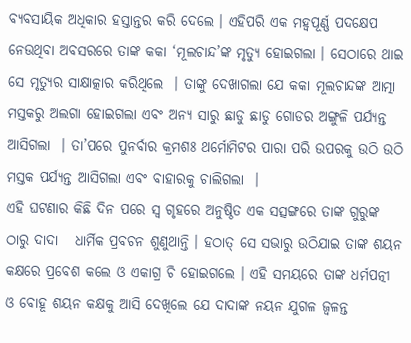ବ୍ୟବସାୟିକ ଅଧିକାର ହସ୍ତାନ୍ତର କରି ଦେଲେ । ଏହିପରି ଏକ ମହ୍ୱପୂର୍ଣ୍ଣ ପଦକ୍ଷେପ  ନେଉଥିବା ଅବସରରେ ତାଙ୍କ କକା ‘ମୂଲଚାନ୍ଦ’ଙ୍କ ମୃତ୍ୟୁ ହୋଇଗଲା । ସେଠାରେ ଥାଇ ସେ ମୃତ୍ୟୁର ସାକ୍ଷାତ୍କାର କରିଥିଲେ  । ତାଙ୍କୁ ଦେଖାଗଲା ଯେ କକା ମୂଲଚାନ୍ଦଙ୍କ ଆତ୍ମା ମସ୍ତକରୁ ଅଲଗା ହୋଇଗଲା ଏବଂ ଅନ୍ୟ ସାରୁ ଛାଡୁ ଛାଡୁ ଗୋଡର ଅଙ୍ଗୁଳି ପର୍ଯ୍ୟନ୍ତ ଆସିଗଲା  । ତା’ପରେ ପୁନର୍ବାର କ୍ରମଶଃ ଥର୍ମୋମିଟର ପାରା ପରି ଉପରକୁ ଉଠି ଉଠି ମସ୍ତକ ପର୍ଯ୍ୟନ୍ତ ଆସିଗଲା ଏବଂ ବାହାରକୁ ଚାଲିଗଲା  ।
ଏହି ଘଟଣାର କିଛି ଦିନ ପରେ ସ୍ୱ ଗୃହରେ ଅନୁଷ୍ଠିତ ଏକ ସତ୍ସଙ୍ଗରେ ତାଙ୍କ ଗୁରୁଙ୍କ ଠାରୁ ଦାଦା   ଧାର୍ମିକ ପ୍ରବଚନ ଶୁଣୁଥାନ୍ତି । ହଠାତ୍ ସେ ସଭାରୁ ଉଠିଯାଇ ତାଙ୍କ ଶୟନ କକ୍ଷରେ ପ୍ରବେଶ କଲେ ଓ ଏକାଗ୍ର ଚି ହୋଇଗଲେ । ଏହି ସମୟରେ ତାଙ୍କ ଧର୍ମପତ୍ନୀ  ଓ ବୋହୂ ଶୟନ କକ୍ଷକୁ ଆସି ଦେଖିଲେ ଯେ ଦାଦାଙ୍କ ନୟନ ଯୁଗଳ ଜ୍ୱଳନ୍ତ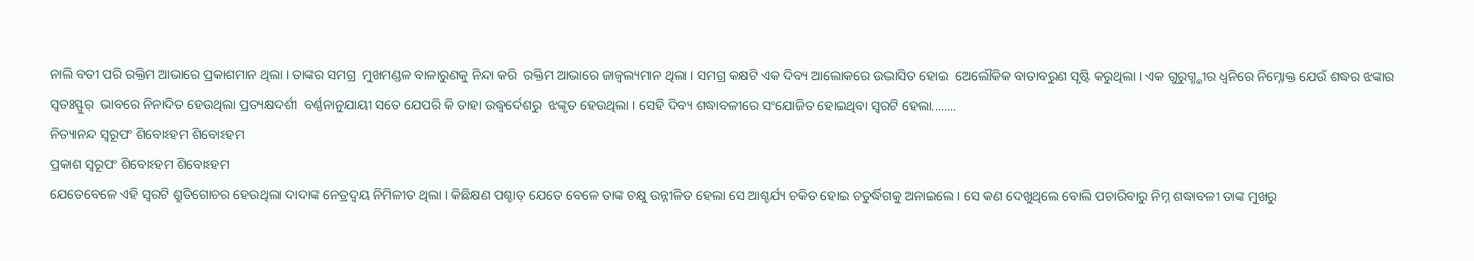ନାଲି ବତୀ ପରି ରକ୍ତିମ ଆଭାରେ ପ୍ରକାଶମାନ ଥିଲା । ତାଙ୍କର ସମଗ୍ର  ମୁଖମଣ୍ଡଳ ବାଳାରୁଣକୁ ନିନ୍ଦା କରି  ରକ୍ତିମ ଆଭାରେ ଜାଜ୍ୱଲ୍ୟମାନ ଥିଲା । ସମଗ୍ର କକ୍ଷଟି ଏକ ଦିବ୍ୟ ଆଲୋକରେ ଉଦ୍ଭାସିତ ହୋଇ  ଅେଲୌକିକ ବାତାବରୁଣ ସୃଷ୍ଟି କରୁଥିଲା । ଏକ ଗୁରୁଗ୍ମ୍ଭୀର ଧ୍ୱନିରେ ନିମ୍ନୋକ୍ତ ଯେଉଁ ଶଦ୍ଧର ଝଙ୍କାର ସ୍ୱତଃସ୍ଫୁର୍  ଭାବରେ ନିନାଦିତ ହେଉଥିଲା ପ୍ରତ୍ୟକ୍ଷଦର୍ଶୀ  ବର୍ଣ୍ଣନାନୁଯାୟୀ ସତେ ଯେପରି କି ତାହା ଉଦ୍ଧ୍ୱର୍ଦେଶରୁ  ଝଙ୍କୃତ ହେଉଥିଲା । ସେହି ଦିବ୍ୟ ଶଦ୍ଧାବଳୀରେ ସଂଯୋଜିତ ହୋଇଥିବା ସ୍ୱରଟି ହେଲା........
ନିତ୍ୟାନନ୍ଦ ସ୍ୱରୂପଂ ଶିବୋଽହମ ଶିବୋଽହମ
ପ୍ରକାଶ ସ୍ୱରୂପଂ ଶିବୋଽହମ ଶିବୋଽହମ
ଯେତେବେଳେ ଏହି ସ୍ୱରଟି ଶ୍ରୁତିଗୋଚର ହେଉଥିଲା ଦାଦାଙ୍କ ନେତ୍ରଦ୍ୱୟ ନିମିଳୀତ ଥିଲା । କିଛିକ୍ଷଣ ପଶ୍ଚାତ୍ ଯେତେ ବେଳେ ତାଙ୍କ ଚକ୍ଷୁ ଉନ୍ନୀଳିତ ହେଲା ସେ ଆଶ୍ଚର୍ଯ୍ୟ ଚକିତ ହୋଇ ଚତୁର୍ଦ୍ଧିଗକୁ ଅନାଇଲେ । ସେ କଣ ଦେଖୁଥିଲେ ବୋଲି ପଚାରିବାରୁ ନିମ୍ନ ଶଦ୍ଧାବଳୀ ତାଙ୍କ ମୁଖରୁ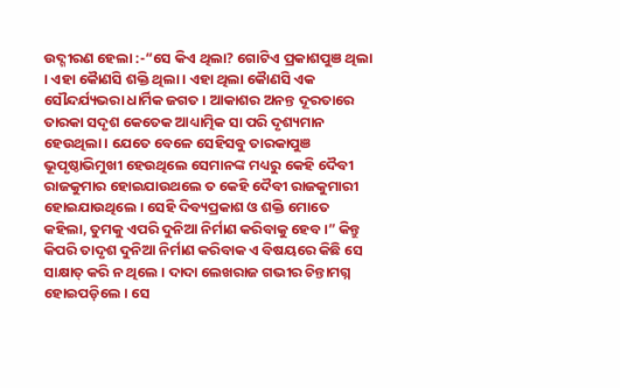ଉଦ୍ଗୀରଣ ହେଲା :-“ସେ କିଏ ଥିଲା? ଗୋଟିଏ ପ୍ରକାଶପୁଞ ଥିଲା । ଏହା କୈାଣସି ଶକ୍ତି ଥିଲା । ଏହା ଥିଲା କୈାଣସି ଏକ ସୌନ୍ଦର୍ଯ୍ୟଭରା ଧାର୍ମିକ ଜଗତ । ଆକାଶର ଅନନ୍ତ ଦୂରତାରେ ତାରକା ସଦୃଶ କେତେକ ଆଧ୍ୟାତ୍ମିକ ସା ପରି ଦୃଶ୍ୟମାନ ହେଉଥିଲା । ଯେତେ ବେଳେ ସେହିସବୁ ତାରକାପୁଞ ଭୂପୃଷ୍ଠାଭିମୁଖୀ ହେଉଥିଲେ ସେମାନଙ୍କ ମଧ୍ୟରୁ କେହି ଦୈବୀ ରାଜକୁମାର ହୋଇଯାଉଥଲେ ତ କେହି ଦୈବୀ ରାଜକୁମାରୀ ହୋଇଯାଉଥିଲେ । ସେହି ଦିବ୍ୟପ୍ରକାଶ ଓ ଶକ୍ତି ମୋତେ କହିଲା, ତୁମକୁ ଏପରି ଦୁନିଆ ନିର୍ମାଣ କରିବାକୁ ହେବ ।” କିନ୍ତୁ କିପରି ତାଦୃଶ ଦୁନିଆ ନିର୍ମାଣ କରିବାକ ଏ ବିଷୟରେ କିଛି ସେ ସାକ୍ଷାତ୍ କରି ନ ଥିଲେ । ଦାଦା ଲେଖରାଜ ଗଭୀର ଚିନ୍ତାମଗ୍ନ ହୋଇପଡ଼ିଲେ । ସେ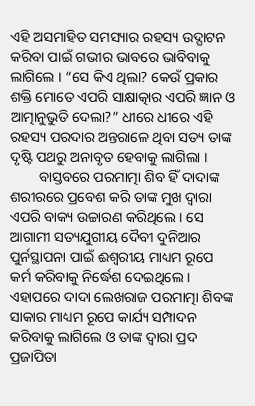ଏହି ଅସମାହିତ ସମସ୍ୟାର ରହସ୍ୟ ଉଦ୍ଘାଟନ କରିବା ପାଇଁ ଗଭୀର ଭାବରେ ଭାବିବାକୁ ଲାଗିଲେ । “ସେ କିଏ ଥିଲା? କେଉଁ ପ୍ରକାର ଶକ୍ତି ମୋତେ ଏପରି ସାକ୍ଷାତ୍କାର ଏପରି ଜ୍ଞାନ ଓ ଆତ୍ମାନୁଭୁତି ଦେଲା?” ଧୀରେ ଧୀରେ ଏହି ରହସ୍ୟ ପରଦାର ଅନ୍ତରାଳେ ଥିବା ସତ୍ୟ ତାଙ୍କ ଦୃଷ୍ଟି ପଥରୁ ଅନାବୃତ ହେବାକୁ ଲାଗିଲା ।
        ବାସ୍ତବରେ ପରମାତ୍ମା ଶିବ ହିଁ ଦାଦାଙ୍କ ଶରୀରରେ ପ୍ରବେଶ କରି ତାଙ୍କ ମୁଖ ଦ୍ୱାରା ଏପରି ବାକ୍ୟ ଉଚ୍ଚାରଣ କରିଥିଲେ । ସେ ଆଗାମୀ ସତ୍ୟଯୁଗୀୟ ଦୈବୀ ଦୁନିଆର  ପୁର୍ନସ୍ଥାପନା ପାଇଁ ଈଶ୍ୱରୀୟ ମାଧ୍ୟମ ରୂପେ କର୍ମ କରିବାକୁ ନିର୍ଦ୍ଧେଶ ଦେଇଥିଲେ । ଏହାପରେ ଦାଦା ଲେଖରାଜ ପରମାତ୍ମା ଶିବଙ୍କ ସାକାର ମାଧ୍ୟମ ରୂପେ କାର୍ଯ୍ୟ ସମ୍ପାଦନ କରିବାକୁ ଲାଗିଲେ ଓ ତାଙ୍କ ଦ୍ୱାରା ପ୍ରଦ ପ୍ରଜାପିତା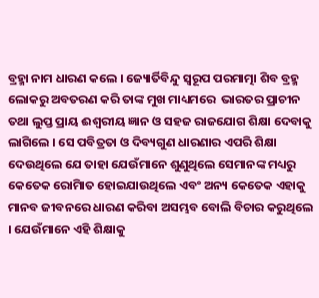ବ୍ରହ୍ମା ନାମ ଧାରଣ କଲେ । ଜ୍ୟୋର୍ତିବିନ୍ଦୁ ସ୍ୱରୂପ ପରମାତ୍ମା ଶିବ ବ୍ରହ୍ମ ଲୋକରୁ ଅବତରଣ କରି ତାଙ୍କ ମୁଖ ମାଧ୍ୟମରେ  ଭାରତର ପ୍ରାଚୀନ ତଥା ଲୁପ୍ତ ପ୍ରାୟ ଈଶ୍ୱରୀୟ ଜ୍ଞାନ ଓ ସହଜ ରାଜଯୋଗ ଶିକ୍ଷା ଦେବାକୁ ଲାଗିଲେ । ସେ ପବିତ୍ରତା ଓ ଦିବ୍ୟଗୁଣ ଧାରଣାର ଏପରି ଶିକ୍ଷା ଦେଉଥିଲେ ଯେ ତାହା ଯେଉଁମାନେ ଶୁଣୁଥିଲେ ସେମାନଙ୍କ ମଧ୍ୟରୁ କେତେକ ରୋମାିତ ହୋଇଯାଉଥିଲେ ଏବଂ ଅନ୍ୟ କେତେକ ଏହାକୁ ମାନବ ଜୀବନରେ ଧାରଣ କରିବା ଅସମ୍ଭବ ବୋଲି ବିଚାର କରୁଥିଲେ । ଯେଉଁମାନେ ଏହି ଶିକ୍ଷାକୁ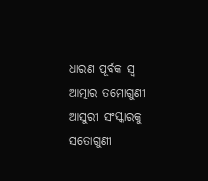ଧାରଣ ପୂର୍ବକ ସ୍ୱ ଆତ୍ମାର ତମୋଗୁଣୀ ଆସୁରୀ ସଂସ୍କାରକୁ ସତୋଗୁଣୀ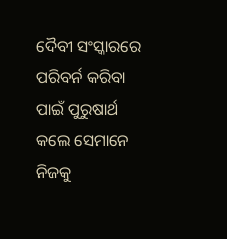ଦୈବୀ ସଂସ୍କାରରେ ପରିବର୍ନ କରିବା ପାଇଁ ପୁରୁଷାର୍ଥ କଲେ ସେମାନେ ନିଜକୁ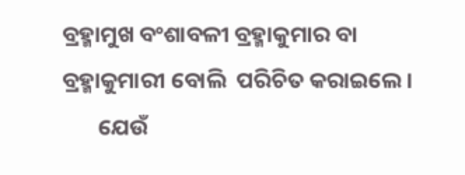ବ୍ରହ୍ମାମୁଖ ବଂଶାବଳୀ ବ୍ରହ୍ମାକୁମାର ବା ବ୍ରହ୍ମାକୁମାରୀ ବୋଲି  ପରିଚିତ କରାଇଲେ ।
       ଯେଉଁ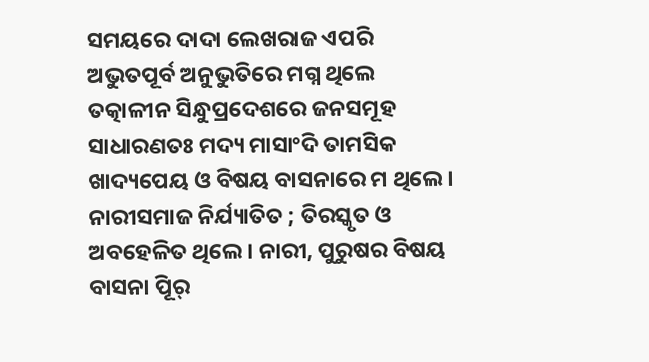ସମୟରେ ଦାଦା ଲେଖରାଜ ଏପରି ଅଭୁତପୂର୍ବ ଅନୁଭୁତିରେ ମଗ୍ନ ଥିଲେ ତତ୍କାଳୀନ ସିନ୍ଧୁପ୍ରଦେଶରେ ଜନସମୂହ ସାଧାରଣତଃ ମଦ୍ୟ ମାସାଂଦି ତାମସିକ ଖାଦ୍ୟପେୟ ଓ ବିଷୟ ବାସନାରେ ମ ଥିଲେ । ନାରୀସମାଜ ନିର୍ଯ୍ୟାତିତ ; ତିରସ୍କୃତ ଓ ଅବହେଳିତ ଥିଲେ । ନାରୀ, ପୁରୁଷର ବିଷୟ ବାସନା ପୂିର୍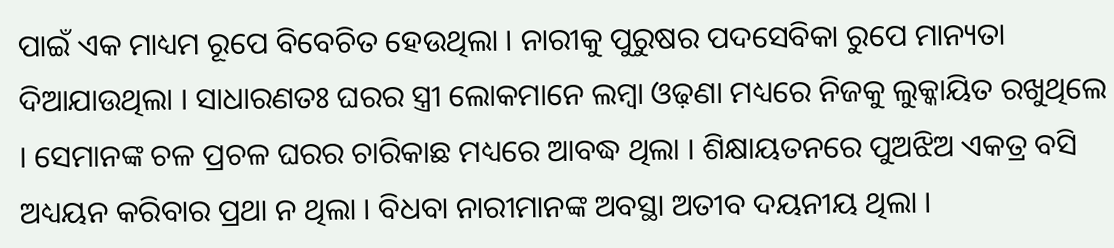ପାଇଁ ଏକ ମାଧ୍ୟମ ରୂପେ ବିବେଚିତ ହେଉଥିଲା । ନାରୀକୁ ପୁରୁଷର ପଦସେବିକା ରୁପେ ମାନ୍ୟତା ଦିଆଯାଉଥିଲା । ସାଧାରଣତଃ ଘରର ସ୍ତ୍ରୀ ଲୋକମାନେ ଲମ୍ବା ଓଢ଼ଣା ମଧ୍ୟରେ ନିଜକୁ ଲୁକ୍କାୟିତ ରଖୁଥିଲେ । ସେମାନଙ୍କ ଚଳ ପ୍ରଚଳ ଘରର ଚାରିକାଛ ମଧ୍ୟରେ ଆବଦ୍ଧ ଥିଲା । ଶିକ୍ଷାୟତନରେ ପୁଅଝିଅ ଏକତ୍ର ବସି ଅଧ୍ୟୟନ କରିବାର ପ୍ରଥା ନ ଥିଲା । ବିଧବା ନାରୀମାନଙ୍କ ଅବସ୍ଥା ଅତୀବ ଦୟନୀୟ ଥିଲା ।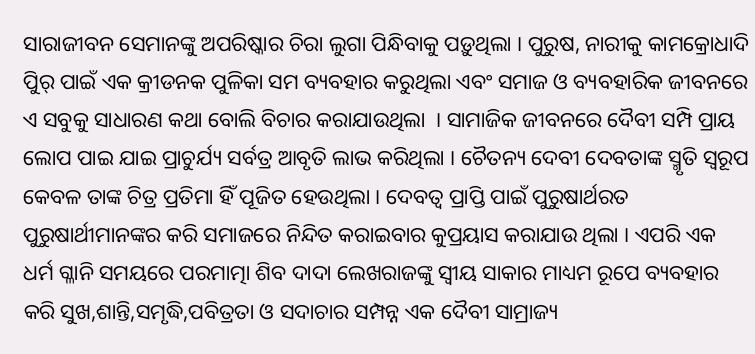ସାରାଜୀବନ ସେମାନଙ୍କୁ ଅପରିଷ୍କାର ଚିରା ଲୁଗା ପିନ୍ଧିବାକୁ ପଡ଼ୁଥିଲା । ପୁରୁଷ, ନାରୀକୁ କାମକ୍ରୋଧାଦି ପୁିର୍ ପାଇଁ ଏକ କ୍ରୀଡନକ ପୁଳିକା ସମ ବ୍ୟବହାର କରୁଥିଲା ଏବଂ ସମାଜ ଓ ବ୍ୟବହାରିକ ଜୀବନରେ ଏ ସବୁକୁ ସାଧାରଣ କଥା ବୋଲି ବିଚାର କରାଯାଉଥିଲା  । ସାମାଜିକ ଜୀବନରେ ଦୈବୀ ସମ୍ପି ପ୍ରାୟ ଲୋପ ପାଇ ଯାଇ ପ୍ରାଚୁର୍ଯ୍ୟ ସର୍ବତ୍ର ଆବୃତି ଲାଭ କରିଥିଲା । ଚୈତନ୍ୟ ଦେବୀ ଦେବତାଙ୍କ ସ୍ମୃତି ସ୍ୱରୂପ କେବଳ ତାଙ୍କ ଚିତ୍ର ପ୍ରତିମା ହିଁ ପୂଜିତ ହେଉଥିଲା । ଦେବତ୍ୱ ପ୍ରାପ୍ତି ପାଇଁ ପୁରୁଷାର୍ଥରତ ପୁରୁଷାର୍ଥୀମାନଙ୍କର କରି ସମାଜରେ ନିନ୍ଦିତ କରାଇବାର କୁପ୍ରୟାସ କରାଯାଉ ଥିଲା । ଏପରି ଏକ ଧର୍ମ ଗ୍ଳାନି ସମୟରେ ପରମାତ୍ମା ଶିବ ଦାଦା ଲେଖରାଜଙ୍କୁ ସ୍ୱୀୟ ସାକାର ମାଧ୍ୟମ ରୂପେ ବ୍ୟବହାର କରି ସୁଖ,ଶାନ୍ତି,ସମୃଦ୍ଧି,ପବିତ୍ରତା ଓ ସଦାଚାର ସମ୍ପନ୍ନ ଏକ ଦୈବୀ ସାମ୍ରାଜ୍ୟ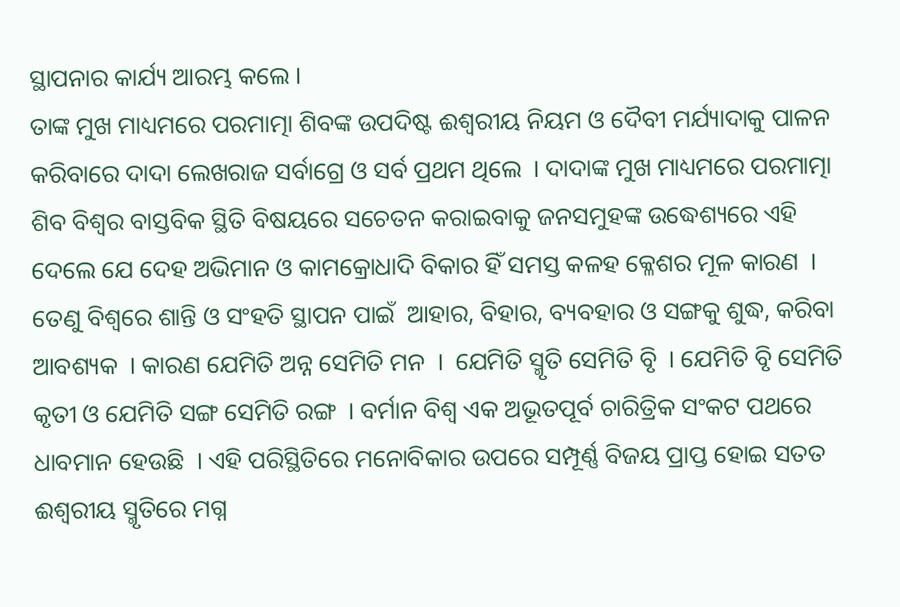ସ୍ଥାପନାର କାର୍ଯ୍ୟ ଆରମ୍ଭ କଲେ ।
ତାଙ୍କ ମୁଖ ମାଧ୍ୟମରେ ପରମାତ୍ମା ଶିବଙ୍କ ଉପଦିଷ୍ଟ ଈଶ୍ୱରୀୟ ନିୟମ ଓ ଦୈବୀ ମର୍ଯ୍ୟାଦାକୁ ପାଳନ କରିବାରେ ଦାଦା ଲେଖରାଜ ସର୍ବାଗ୍ରେ ଓ ସର୍ବ ପ୍ରଥମ ଥିଲେ  । ଦାଦାଙ୍କ ମୁଖ ମାଧ୍ୟମରେ ପରମାତ୍ମା ଶିବ ବିଶ୍ୱର ବାସ୍ତବିକ ସ୍ଥିତି ବିଷୟରେ ସଚେତନ କରାଇବାକୁ ଜନସମୁହଙ୍କ ଉଦ୍ଧେଶ୍ୟରେ ଏହି ଦେଲେ ଯେ ଦେହ ଅଭିମାନ ଓ କାମକ୍ରୋଧାଦି ବିକାର ହିଁ ସମସ୍ତ କଳହ କ୍ଳେଶର ମୂଳ କାରଣ  । ତେଣୁ ବିଶ୍ୱରେ ଶାନ୍ତି ଓ ସଂହତି ସ୍ଥାପନ ପାଇଁ  ଆହାର, ବିହାର, ବ୍ୟବହାର ଓ ସଙ୍ଗକୁ ଶୁଦ୍ଧ, କରିବା ଆବଶ୍ୟକ  । କାରଣ ଯେମିତି ଅନ୍ନ ସେମିତି ମନ  ।  ଯେମିତି ସ୍ମୃତି ସେମିତି ବୃି  । ଯେମିତି ବୃି ସେମିତି କୃତୀ ଓ ଯେମିତି ସଙ୍ଗ ସେମିତି ରଙ୍ଗ  । ବର୍ମାନ ବିଶ୍ୱ ଏକ ଅଭୂତପୂର୍ବ ଚାରିତ୍ରିକ ସଂକଟ ପଥରେ ଧାବମାନ ହେଉଛି  । ଏହି ପରିସ୍ଥିତିରେ ମନୋବିକାର ଉପରେ ସମ୍ପୂର୍ଣ୍ଣ ବିଜୟ ପ୍ରାପ୍ତ ହୋଇ ସତତ ଈଶ୍ୱରୀୟ ସ୍ମୃତିରେ ମଗ୍ନ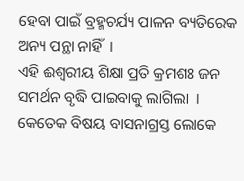ହେବା ପାଇଁ ବ୍ରହ୍ମଚର୍ଯ୍ୟ ପାଳନ ବ୍ୟତିରେକ ଅନ୍ୟ ପନ୍ଥା ନାହିଁ  ।
ଏହି ଈଶ୍ୱରୀୟ ଶିକ୍ଷା ପ୍ରତି କ୍ରମଶଃ ଜନ ସମର୍ଥନ ବୃଦ୍ଧି ପାଇବାକୁ ଲାଗିଲା  । କେତେକ ବିଷୟ ବାସନାଗ୍ରସ୍ତ ଲୋକେ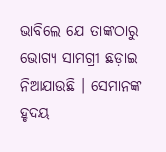ଭାବିଲେ ଯେ ତାଙ୍କଠାରୁ ଭୋଗ୍ୟ ସାମଗ୍ରୀ ଛଡ଼ାଇ ନିଆଯାଉଛି । ସେମାନଙ୍କ ହୃଦୟ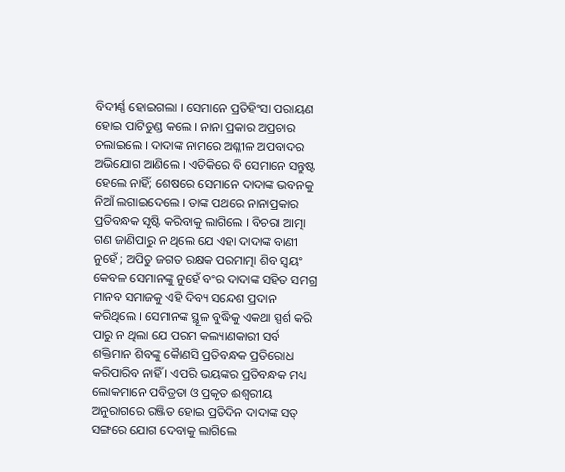ବିଦୀର୍ଣ୍ଣ ହୋଇଗଲା । ସେମାନେ ପ୍ରତିହିଂସା ପରାୟଣ ହୋଇ ପାଟିତୁଣ୍ଡ କଲେ । ନାନା ପ୍ରକାର ଅପ୍ରଚାର ଚଲାଇଲେ । ଦାଦାଙ୍କ ନାମରେ ଅଶ୍ଳୀଳ ଅପବାଦର ଅଭିଯୋଗ ଆଣିଲେ । ଏତିକିରେ ବି ସେମାନେ ସନ୍ତୁଷ୍ଟ ହେଲେ ନାହିଁ; ଶେଷରେ ସେମାନେ ଦାଦାଙ୍କ ଭବନକୁ ନିଆଁ ଲଗାଇଦେଲେ । ତାଙ୍କ ପଥରେ ନାନାପ୍ରକାର ପ୍ରତିବନ୍ଧକ ସୃଷ୍ଟି କରିବାକୁ ଲାଗିଲେ । ବିଚରା ଆତ୍ମା ଗଣ ଜାଣିପାରୁ ନ ଥିଲେ ଯେ ଏହା ଦାଦାଙ୍କ ବାଣୀ ନୁହେଁ ; ଅପିତୁ ଜଗତ ରକ୍ଷକ ପରମାତ୍ମା ଶିବ ସ୍ୱୟଂ କେବଳ ସେମାନଙ୍କୁ ନୁହେଁ ବଂର ଦାଦାଙ୍କ ସହିତ ସମଗ୍ର ମାନବ ସମାଜକୁ ଏହି ଦିବ୍ୟ ସନ୍ଦେଶ ପ୍ରଦାନ କରିଥିଲେ । ସେମାନଙ୍କ ସ୍ଥୂଳ ବୁଦ୍ଧିକୁ ଏକଥା ସ୍ପର୍ଶ କରି ପାରୁ ନ ଥିଲା ଯେ ପରମ କଲ୍ୟାଣକାରୀ ସର୍ବ ଶକ୍ତିମାନ ଶିବଙ୍କୁ କୈାଣସି ପ୍ରତିବନ୍ଧକ ପ୍ରତିରୋଧ କରିପାରିବ ନାହିଁ । ଏପରି ଭୟଙ୍କର ପ୍ରତିବନ୍ଧକ ମଧ୍ୟ ଲୋକମାନେ ପବିତ୍ରତା ଓ ପ୍ରକୃତ ଈଶ୍ୱରୀୟ ଅନୁରାଗରେ ରଞ୍ଜିତ ହୋଇ ପ୍ରତିଦିନ ଦାଦାଙ୍କ ସତ୍ ସଙ୍ଗରେ ଯୋଗ ଦେବାକୁ ଲାଗିଲେ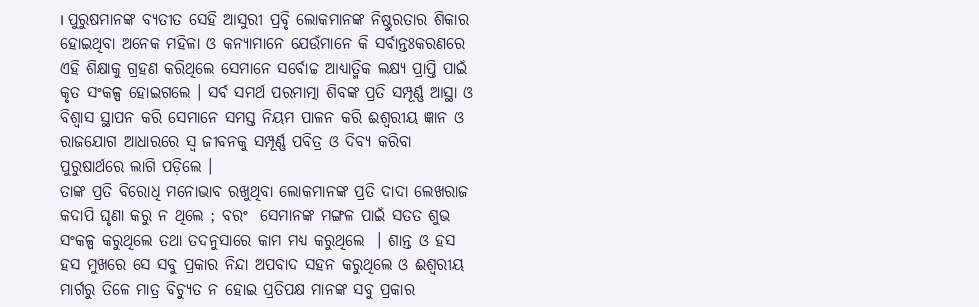। ପୁରୁଷମାନଙ୍କ ବ୍ୟତୀତ ସେହି ଆସୁରୀ ପ୍ରବୃି ଲୋକମାନଙ୍କ ନିଷ୍ଠୁରତାର ଶିକାର ହୋଇଥିବା ଅନେକ ମହିଳା ଓ କନ୍ୟାମାନେ ଯେଉଁମାନେ କି ସର୍ବାନ୍ତଃକରଣରେ ଏହି ଶିକ୍ଷାକୁ ଗ୍ରହଣ କରିଥିଲେ ସେମାନେ ସର୍ବୋଚ୍ଚ ଆଧ୍ୟାତ୍ମିକ ଲକ୍ଷ୍ୟ ପ୍ରାପ୍ତି ପାଇଁ  କୃତ ସଂକଳ୍ପ ହୋଇଗଲେ । ସର୍ବ ସମର୍ଥ ପରମାତ୍ମା ଶିବଙ୍କ ପ୍ରତି ସମ୍ପୂର୍ଣ୍ଣ ଆସ୍ଥା ଓ ବିଶ୍ୱାସ ସ୍ଥାପନ କରି ସେମାନେ ସମସ୍ତ ନିୟମ ପାଳନ କରି ଈଶ୍ୱରୀୟ ଜ୍ଞାନ ଓ ରାଜଯୋଗ ଆଧାରରେ ସ୍ୱ ଜୀବନକୁ ସମ୍ପୂର୍ଣ୍ଣ ପବିତ୍ର ଓ ଦିବ୍ୟ କରିବା ପୁରୁଷାର୍ଥରେ ଲାଗି ପଡ଼ିଲେ ।
ତାଙ୍କ ପ୍ରତି ବିରୋଧି ମନୋଭାବ ରଖୁଥିବା ଲୋକମାନଙ୍କ ପ୍ରତି ଦାଦା ଲେଖରାଜ କଦାପି ଘୃଣା କରୁ ନ ଥିଲେ ; ବରଂ  ସେମାନଙ୍କ ମଙ୍ଗଳ ପାଇଁ ସତତ ଶୁଭ ସଂକଳ୍ପ କରୁଥିଲେ ତଥା ତଦନୁସାରେ କାମ ମଧ୍ୟ କରୁଥିଲେ  । ଶାନ୍ତ ଓ ହସ ହସ ମୁଖରେ ସେ ସବୁ ପ୍ରକାର ନିନ୍ଦା ଅପବାଦ ସହନ କରୁଥିଲେ ଓ ଈଶ୍ୱରୀୟ ମାର୍ଗରୁ ତିଳେ ମାତ୍ର ବିଚ୍ୟୁତ ନ ହୋଇ ପ୍ରତିପକ୍ଷ ମାନଙ୍କ ସବୁ ପ୍ରକାର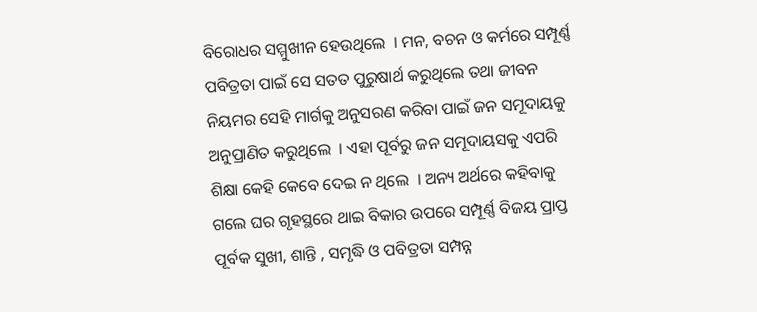ବିରୋଧର ସମ୍ମୁଖୀନ ହେଉଥିଲେ  । ମନ, ବଚନ ଓ କର୍ମରେ ସମ୍ପୂର୍ଣ୍ଣ ପବିତ୍ରତା ପାଇଁ ସେ ସତତ ପୁରୁଷାର୍ଥ କରୁଥିଲେ ତଥା ଜୀବନ ନିୟମର ସେହି ମାର୍ଗକୁ ଅନୁସରଣ କରିବା ପାଇଁ ଜନ ସମୂଦାୟକୁ ଅନୁପ୍ରାଣିତ କରୁଥିଲେ  । ଏହା ପୂର୍ବରୁ ଜନ ସମୂଦାୟସକୁ ଏପରି ଶିକ୍ଷା କେହି କେବେ ଦେଇ ନ ଥିଲେ  । ଅନ୍ୟ ଅର୍ଥରେ କହିବାକୁ ଗଲେ ଘର ଗୃହସ୍ଥରେ ଥାଇ ବିକାର ଉପରେ ସମ୍ପୂର୍ଣ୍ଣ ବିଜୟ ପ୍ରାପ୍ତ ପୂର୍ବକ ସୁଖୀ, ଶାନ୍ତି , ସମୃଦ୍ଧି ଓ ପବିତ୍ରତା ସମ୍ପନ୍ନ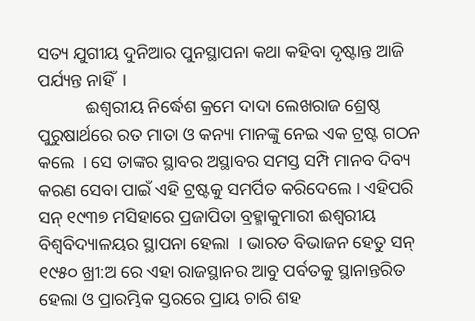ସତ୍ୟ ଯୁଗୀୟ ଦୁନିଆର ପୁନସ୍ଥାପନା କଥା କହିବା ଦୃଷ୍ଟାନ୍ତ ଆଜି ପର୍ଯ୍ୟନ୍ତ ନାହିଁ  ।
           ଈଶ୍ୱରୀୟ ନିର୍ଦ୍ଧେଶ କ୍ରମେ ଦାଦା ଲେଖରାଜ ଶ୍ରେଷ୍ଠ ପୁରୁଷାର୍ଥରେ ରତ ମାତା ଓ କନ୍ୟା ମାନଙ୍କୁ ନେଇ ଏକ ଟ୍ରଷ୍ଟ ଗଠନ କଲେ  । ସେ ତାଙ୍କର ସ୍ଥାବର ଅସ୍ଥାବର ସମସ୍ତ ସମ୍ପି ମାନବ ଦିବ୍ୟ କରଣ ସେବା ପାଇଁ ଏହି ଟ୍ରଷ୍ଟକୁ ସମର୍ପିତ କରିଦେଲେ । ଏହିପରି ସନ୍ ୧୯୩୭ ମସିହାରେ ପ୍ରଜାପିତା ବ୍ରହ୍ମାକୁମାରୀ ଈଶ୍ୱରୀୟ ବିଶ୍ୱବିଦ୍ୟାଳୟର ସ୍ଥାପନା ହେଲା  । ଭାରତ ବିଭାଜନ ହେତୁ ସନ୍ ୧୯୫୦ ଖ୍ରୀ:ଅ ରେ ଏହା ରାଜସ୍ଥାନର ଆବୁ ପର୍ବତକୁ ସ୍ଥାନାନ୍ତରିତ ହେଲା ଓ ପ୍ରାରମ୍ଭିକ ସ୍ତରରେ ପ୍ରାୟ ଚାରି ଶହ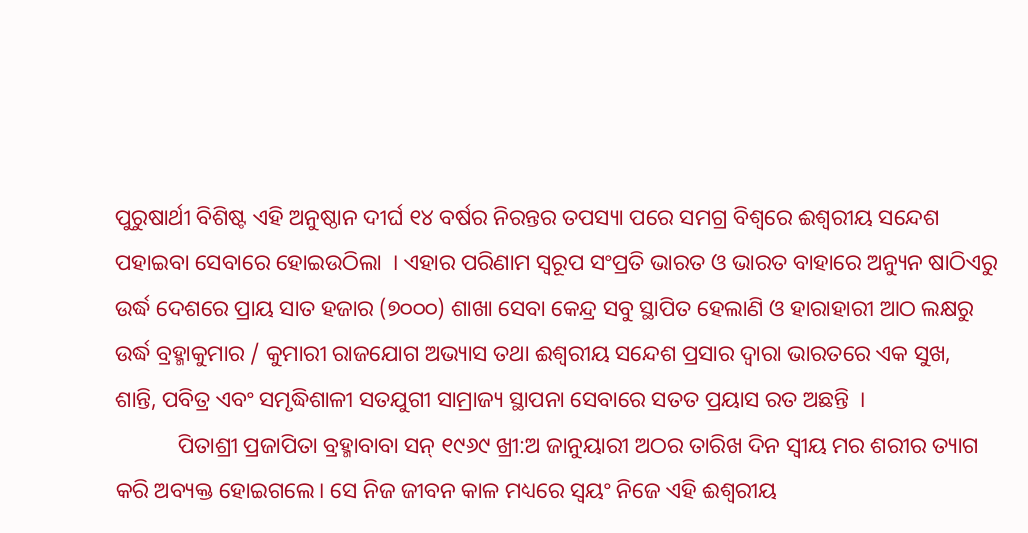ପୁରୁଷାର୍ଥୀ ବିଶିଷ୍ଟ ଏହି ଅନୁଷ୍ଠାନ ଦୀର୍ଘ ୧୪ ବର୍ଷର ନିରନ୍ତର ତପସ୍ୟା ପରେ ସମଗ୍ର ବିଶ୍ୱରେ ଈଶ୍ୱରୀୟ ସନ୍ଦେଶ ପହାଇବା ସେବାରେ ହୋଇଉଠିଲା  । ଏହାର ପରିଣାମ ସ୍ୱରୂପ ସଂପ୍ରତି ଭାରତ ଓ ଭାରତ ବାହାରେ ଅନ୍ୟୁନ ଷାଠିଏରୁ ଉର୍ଦ୍ଧ ଦେଶରେ ପ୍ରାୟ ସାତ ହଜାର (୭୦୦୦) ଶାଖା ସେବା କେନ୍ଦ୍ର ସବୁ ସ୍ଥାପିତ ହେଲାଣି ଓ ହାରାହାରୀ ଆଠ ଲକ୍ଷରୁ ଉର୍ଦ୍ଧ ବ୍ରହ୍ମାକୁମାର / କୁମାରୀ ରାଜଯୋଗ ଅଭ୍ୟାସ ତଥା ଈଶ୍ୱରୀୟ ସନ୍ଦେଶ ପ୍ରସାର ଦ୍ୱାରା ଭାରତରେ ଏକ ସୁଖ, ଶାନ୍ତି, ପବିତ୍ର ଏବଂ ସମୃଦ୍ଧିଶାଳୀ ସତଯୁଗୀ ସାମ୍ରାଜ୍ୟ ସ୍ଥାପନା ସେବାରେ ସତତ ପ୍ରୟାସ ରତ ଅଛନ୍ତି  ।
           ପିତାଶ୍ରୀ ପ୍ରଜାପିତା ବ୍ରହ୍ମାବାବା ସନ୍ ୧୯୬୯ ଖ୍ରୀ:ଅ ଜାନୁୟାରୀ ଅଠର ତାରିଖ ଦିନ ସ୍ୱୀୟ ମର ଶରୀର ତ୍ୟାଗ କରି ଅବ୍ୟକ୍ତ ହୋଇଗଲେ। ସେ ନିଜ ଜୀବନ କାଳ ମଧ୍ୟରେ ସ୍ୱୟଂ ନିଜେ ଏହି ଈଶ୍ୱରୀୟ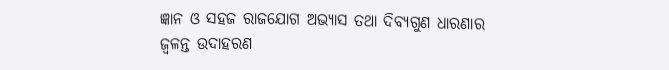ଜ୍ଞାନ ଓ ସହଜ ରାଜଯୋଗ ଅଭ୍ୟାସ ତଥା ଦିବ୍ୟଗୁଣ ଧାରଣାର ଜ୍ୱଳନ୍ତ ଉଦାହରଣ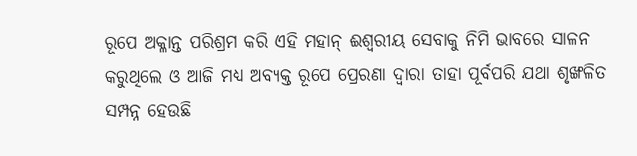ରୂପେ ଅକ୍ଳାନ୍ତ ପରିଶ୍ରମ କରି ଏହି ମହାନ୍ ଈଶ୍ୱରୀୟ ସେବାକୁ ନିମି ଭାବରେ ସାଳନ କରୁଥିଲେ ଓ ଆଜି ମଧ୍ୟ ଅବ୍ୟକ୍ତ ରୂପେ ପ୍ରେରଣା ଦ୍ୱାରା ତାହା ପୂର୍ବପରି ଯଥା ଶୃଙ୍ଖଳିତ ସମ୍ପନ୍ନ ହେଉଛି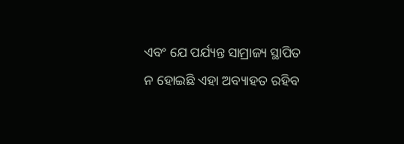ଏବଂ ଯେ ପର୍ଯ୍ୟନ୍ତ ସାମ୍ରାଜ୍ୟ ସ୍ଥାପିତ ନ ହୋଇଛି ଏହା ଅବ୍ୟାହତ ରହିବ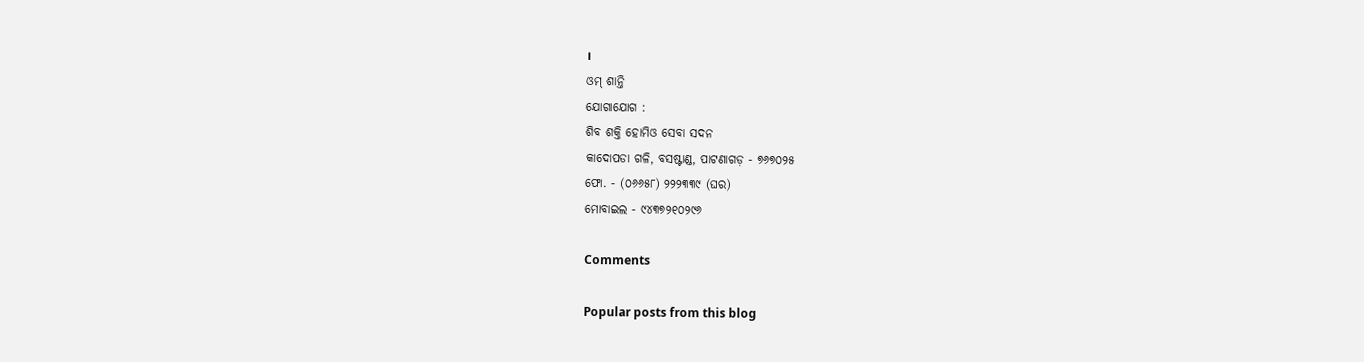।
ଓମ୍ ଶାନ୍ତି
ଯୋଗାଯୋଗ :
ଶିବ ଶକ୍ତି ହୋମିଓ ସେବା ସଦନ
କାଦୋପଡା ଗଳି, ବସଷ୍ଟାଣ୍ଡ, ପାଟଣାଗଡ଼ - ୭୬୭୦୨୫
ଫୋ. - (୦୬୬୫୮) ୨୨୨୩୩୯ (ଘର)
ମୋବାଇଲ - ୯୪୩୭୨୧୦୨୯୬

Comments

Popular posts from this blog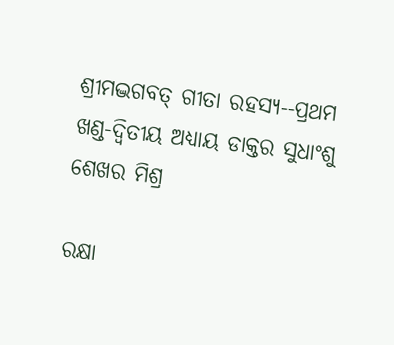ଶ୍ରୀମଦ୍ଭଗବତ୍ ଗୀତା ରହସ୍ୟ--ପ୍ରଥମ ଖଣ୍ଡ-ଦ୍ୱିତୀୟ ଅଧ୍ୟାୟ ଡାକ୍ତର ସୁଧାଂଶୁ ଶେଖର ମିଶ୍ର

ରକ୍ଷା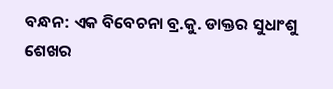ବନ୍ଧନ: ଏକ ବିବେଚନା ବ୍ର.କୁ. ଡାକ୍ତର ସୁଧାଂଶୁ ଶେଖର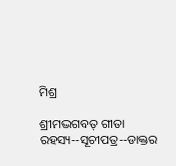ମିଶ୍ର

ଶ୍ରୀମଦ୍ଭଗବତ୍ ଗୀତା ରହସ୍ୟ--ସୂଚୀପତ୍ର--ଡାକ୍ତର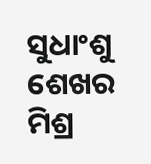ସୁଧାଂଶୁ ଶେଖର ମିଶ୍ର